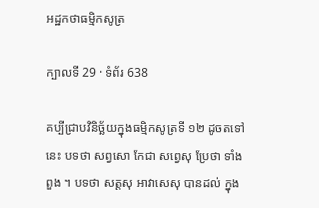អដ្ឋកថាធម្មិកសូត្រ

ក្បាលទី 29 · ទំព័រ 638

គប្បីជ្រាបវិនិច្ឆ័យក្នុងធម្មិកសូត្រទី ១២ ដូចតទៅនេះ បទថា សព្វសោ កែជា សព្វេសុ ប្រែថា ទាំងពួង ។ បទថា សត្តសុ អាវាសេសុ បានដល់ ក្នុង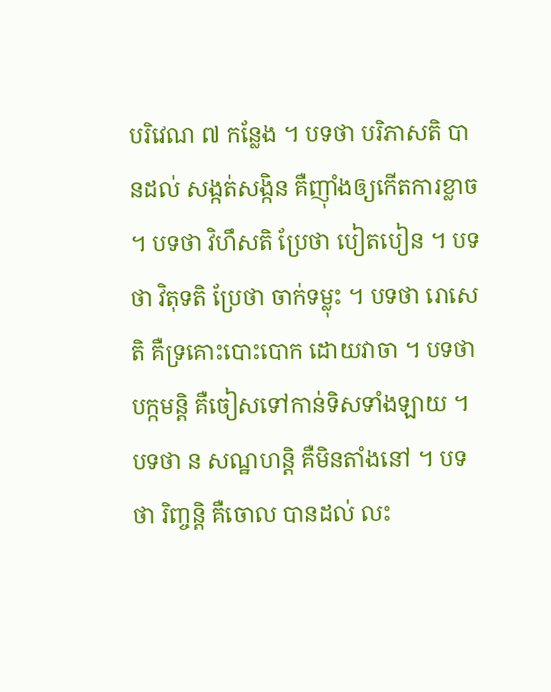បរិវេណ ៧ កន្លែង ។ បទថា បរិភាសតិ បានដល់ សង្កត់សង្កិន គឺញ៉ាំងឲ្យកើតការខ្លាច ។ បទថា វិហឹសតិ ប្រែថា បៀតបៀន ។ បទថា វិតុទតិ ប្រែថា ចាក់ទម្លុះ ។ បទថា រោសេតិ គឺទ្រគោះបោះបោក ដោយវាចា ។ បទថា បក្កមន្តិ គឺចៀសទៅកាន់ទិសទាំងឡាយ ។ បទថា ន សណ្ឋហន្តិ គឺមិនតាំងនៅ ។ បទថា រិញ្ចន្តិ គឺចោល បានដល់ លះ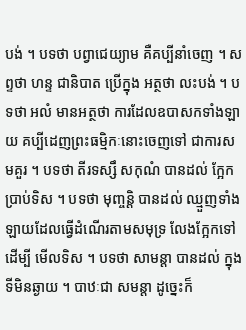បង់ ។ បទថា បព្វាជេយ្យាម គឺគប្បីនាំចេញ ។ សព្ទថា ហន្ទ ជានិបាត ប្រើក្នុង អត្ថថា លះបង់ ។ បទថា អលំ មានអត្ថថា ការដែលឧបាសកទាំងឡាយ គប្បីដេញព្រះធម្មិកៈនោះចេញទៅ ជាការសមគួរ ។ បទថា តីរទស្សឹ សកុណំ បានដល់ ក្អែកប្រាប់ទិស ។ បទថា មុញ្ចន្តិ បានដល់ ឈ្មួញទាំងឡាយដែលធ្វើដំណើរតាមសមុទ្រ លែងក្អែកទៅ ដើម្បី មើលទិស ។ បទថា សាមន្តា បានដល់ ក្នុងទីមិនឆ្ងាយ ។ បាឋៈជា សមន្តា ដូច្នេះក៏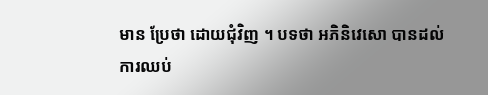មាន ប្រែថា ដោយជុំវិញ ។ បទថា អភិនិវេសោ បានដល់ ការឈប់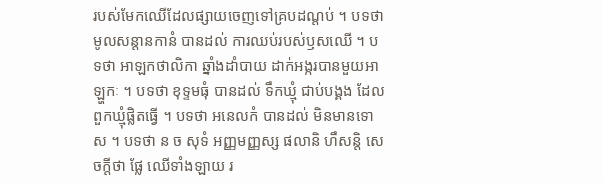របស់មែកឈើដែលផ្សាយចេញទៅគ្របដណ្តប់ ។ បទថា មូលសន្តានកានំ បានដល់ ការឈប់របស់ឫសឈើ ។ បទថា អាឡកថាលិកា ឆ្នាំងដាំបាយ ដាក់អង្ករបានមួយអាឡ្ហកៈ ។ បទថា ខុទ្ទមធុំ បានដល់ ទឹកឃ្មុំ ជាប់បង្គង ដែលពួកឃ្មុំផ្លិតធ្វើ ។ បទថា អនេលកំ បានដល់ មិនមានទោស ។ បទថា ន ច សុទំ អញ្ញមញ្ញស្ស ផលានិ ហឹសន្តិ សេចក្តីថា ផ្លែ ឈើទាំងឡាយ រ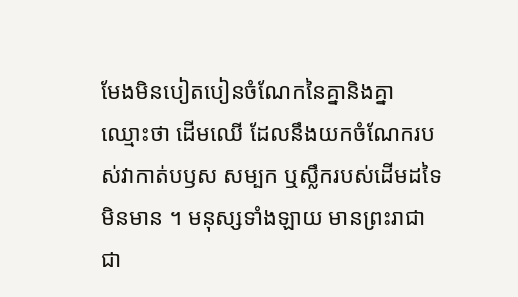មែងមិនបៀតបៀនចំណែកនៃគ្នានិងគ្នា ឈ្មោះថា ដើមឈើ ដែលនឹងយកចំណែករបស់វាកាត់បឫស សម្បក ឬស្លឹករបស់ដើមដទៃ មិនមាន ។ មនុស្សទាំងឡាយ មានព្រះរាជាជា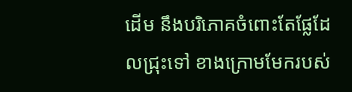ដើម នឹងបរិភោគចំពោះតែផ្លែដែលជ្រុះទៅ ខាងក្រោមមែករបស់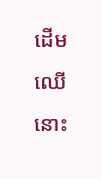ដើមឈើនោះ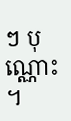ៗ បុណ្ណោះ ។